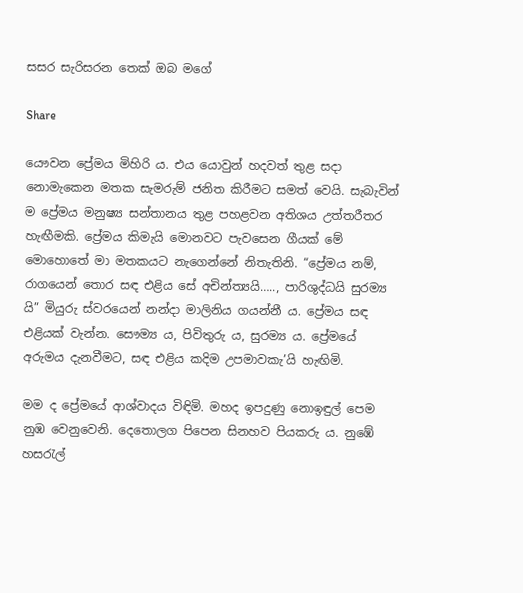සසර සැරිසරන තෙක් ඔබ මගේ

Share

යෞවන ප්‍රේමය මිහිරි ය. එය යොවුන් හදවත් තුළ සදා නොමැකෙන මතක සැමරුම් ජනිත කිරීමට සමත් වෙයි. සැබැවින් ම ප්‍රේමය මනුෂ්‍ය සන්තානය තුළ පහළවන අතිශය උත්තරීතර හැඟීමකි. ප්‍රේමය කිමැයි මොනවට පැවසෙන ගීයක් මේ මොහොතේ මා මතකයට නැගෙන්නේ නිතැතිනි. “ප්‍රේමය නම්, රාගයෙන් තොර සඳ එළිය සේ අචින්ත්‍යයි….., පාරිශුද්ධයි සුරම්‍ය යි” මියුරු ස්වරයෙන් නන්දා මාලිනිය ගයන්නී ය. ප්‍රේමය සඳ එළියක් වැන්න. සෞම්‍ය ය, පිවිතුරු ය, සුරම්‍ය ය. ප්‍රේමයේ අරුමය දැනවීමට, සඳ එළිය කදිම උපමාවකැ’යි හැඟිමි.

මම ද ප්‍රේමයේ ආශ්වාදය විඳිමි. මහද ඉපදුණු නොඉඳුල් පෙම නුඹ වෙනුවෙනි. දෙතොලග පිපෙන සිනහව පියකරු ය. නුඹේ හසරැල්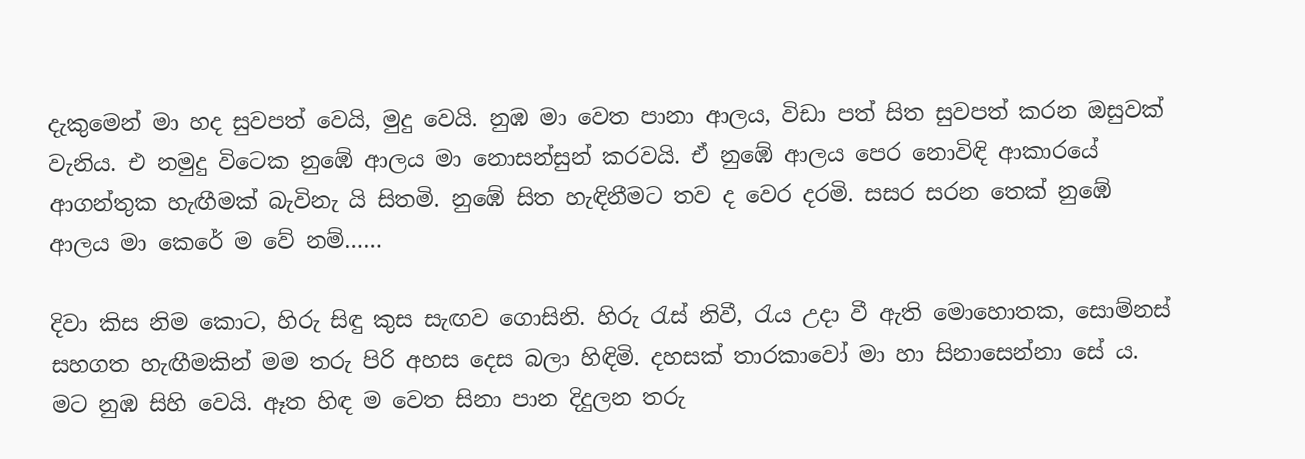දැකුමෙන් මා හද සුවපත් වෙයි, මුදු වෙයි. නුඹ මා වෙත පානා ආලය, විඩා පත් සිත සුවපත් කරන ඔසුවක් වැනිය. එ නමුදු විටෙක නුඹේ ආලය මා නොසන්සුන් කරවයි. ඒ නුඹේ ආලය පෙර නොවිඳි ආකාරයේ ආගන්තුක හැඟීමක් බැවිනැ යි සිතමි. නුඹේ සිත හැඳිනීමට තව ද වෙර දරමි. සසර සරන තෙක් නුඹේ ආලය මා කෙරේ ම වේ නම්……

දිවා කිස නිම කොට, හිරු සිඳු කුස සැඟව ගොසිනි. හිරු රැස් නිවී, රැය උදා වී ඇති මොහොතක, සොම්නස් සහගත හැඟීමකින් මම තරු පිරි අහස දෙස බලා හිඳිමි. දහසක් තාරකාවෝ මා හා සිනාසෙන්නා සේ ය. මට නුඹ සිහි වෙයි. ඈත හිඳ ම වෙත සිනා පාන දිදුලන තරු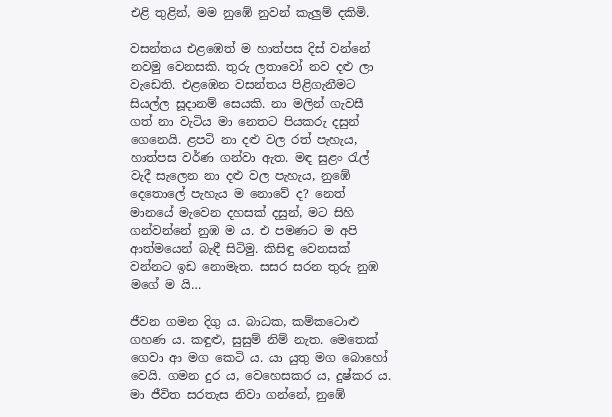එළි තුළින්, මම නුඹේ නුවන් කැලුම් දකිමි.

වසන්තය එළඹෙත් ම හාත්පස දිස් වන්නේ නවමු වෙනසකි. තුරු ලතාවෝ නව දළු ලා වැඩෙති. එළඹෙන වසන්තය පිළිගැනීමට සියල්ල සූදානම් සෙයකි. නා මලින් ගැවසී ගත් නා වැටිය මා නෙතට පියකරු දසුන් ගෙනෙයි. ළපටි නා දළු වල රත් පැහැය, හාත්පස වර්ණ ගන්වා ඇත. මඳ සුළං රැල් වැදී සැලෙන නා දළු වල පැහැය, නුඹේ දෙතොලේ පැහැය ම නොවේ ද? නෙත් මානයේ මැවෙන දහසක් දසුන්, මට සිහි ගන්වන්නේ නුඹ ම ය. එ පමණට ම අපි ආත්මයෙන් බැඳී සිටිමු. කිසිඳු වෙනසක් වන්නට ඉඩ නොමැත. සසර සරන තුරු නුඹ මගේ ම යි…

ජීවන ගමන දිගු ය. බාධක, කම්කටොළු ගහණ ය. කඳුළු, සුසුම් නිම් නැත. මෙතෙක් ගෙවා ආ මග කෙටි ය. යා යුතු මග බොහෝ වෙයි. ගමන දුර ය, වෙහෙසකර ය, දුෂ්කර ය. මා ජීවිත සරතැස නිවා ගන්නේ, නුඹේ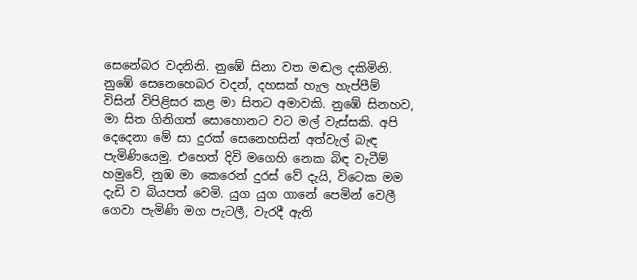සෙනේබර වදනිනි. නුඹේ සිනා වත මඬල දකිමිනි. නුඹේ සෙනෙහෙබර වදන්, දහසක් හැල හැප්පීම් විසින් විපිළිසර කළ මා සිතට අමාවකි. නුඹේ සිනහව, මා සිත ගිනිගත් සොහොනට වට මල් වැස්සකි. අපි දෙදෙනා මේ සා දුරක් සෙනෙහසින් අත්වැල් බැඳ පැමිණියෙමු. එහෙත් දිවි මගෙහි නෙක බිඳ වැටීම් හමුවේ, නුඹ මා කෙරෙන් දුරස් වේ දැයි, විටෙක මම දැඩි ව බියපත් වෙමි. යුග යුග ගානේ පෙමින් වෙලී ගෙවා පැමිණි මග පැටලී, වැරදී ඇති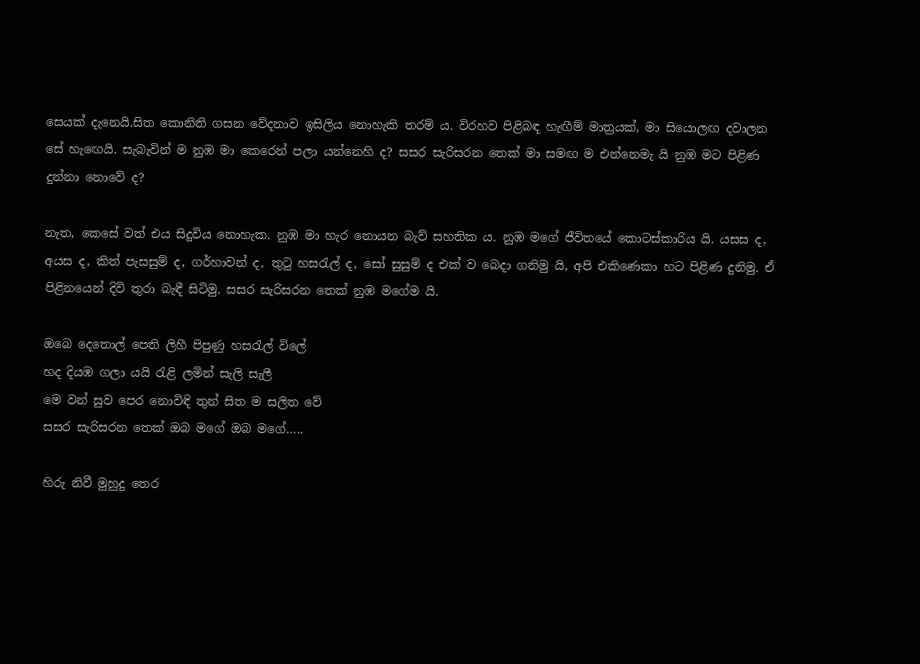සෙයක් දැනෙයි.සිත කොනිති ගසන වේදනාව ඉසිලිය නොහැකි තරම් ය. විරහව පිළිබඳ හැඟීම් මාත්‍රයක්, මා සියොලඟ දවාලන සේ හැඟෙයි. සැබැවින් ම නුඹ මා කෙරෙන් පලා යන්නෙහි ද? සසර සැරිසරන තෙක් මා සමඟ ම එන්නෙමැ යි නුඹ මට පිළිණ දුන්නා නොවේ ද?

නැත, කෙසේ වත් එය සිදුවිය නොහැක. නුඹ මා හැර නොයන බැව් සහතික ය. නුඹ මගේ ජීවිතයේ කොටස්කාරිය යි. යසස ද, අයස ද, කිත් පැසසුම් ද, ගර්හාවන් ද, තුටු හසරැල් ද, සෝ සුසුම් ද එක් ව බෙදා ගනිමු යි, අපි එකිණෙකා හට පිළිණ දුනිමු. ඒ පිළිනයෙන් දිවි තුරා බැඳී සිටිමු. සසර සැරිසරන තෙක් නුඹ මගේම යි.

ඔබෙ දෙතොල් පෙති ලිහී පිපුණු හසරැල් විලේ
හද දියඹ ගලා යයි රැළි ලමින් සැලි සැලී
මෙ වන් සුව පෙර නොවිඳි තුන් සිත ම සලිත වේ
සසර සැරිසරන තෙක් ඔබ මගේ ඔබ මගේ…..

හිරු නිවී මුහුදු තෙර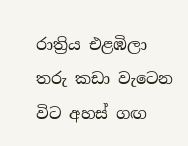රාත්‍රිය එළඹිලා
තරු කඩා වැටෙන විට අහස් ගඟ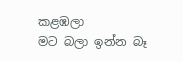කළඹලා
මට බලා ඉන්න බෑ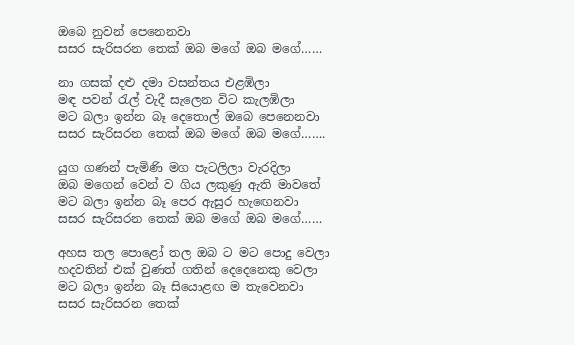ඔබෙ නුවන් පෙනෙනවා
සසර සැරිසරන තෙක් ඔබ මගේ ඔබ මගේ……

නා ගසක් දළු දමා වසන්තය එළඹිලා
මඳ පවන් රැල් වැදී සැලෙන විට කැලඹිලා
මට බලා ඉන්න බෑ දෙතොල් ඔබෙ පෙනෙනවා
සසර සැරිසරන තෙක් ඔබ මගේ ඔබ මගේ…….

යුග ගණන් පැමිණි මග පැටලිලා වැරදිලා
ඔබ මගෙන් වෙන් ව ගිය ලකුණු ඇති මාවතේ
මට බලා ඉන්න බෑ පෙර ඇසුර හැඟෙනවා
සසර සැරිසරන තෙක් ඔබ මගේ ඔබ මගේ……

අහස තල පොළෝ තල ඔබ ට මට පොදු වෙලා
හදවතින් එක් වුණත් ගතින් දෙදෙනෙකු වෙලා
මට බලා ඉන්න බෑ සියොළඟ ම තැවෙනවා
සසර සැරිසරන තෙක්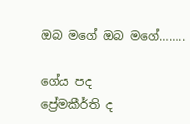ඔබ මගේ ඔබ මගේ……..

ගේය පද
ප්‍රේමකීර්ති ද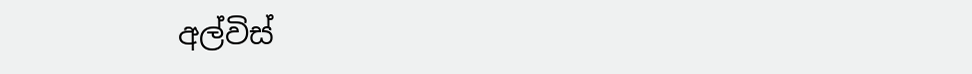අල්විස්